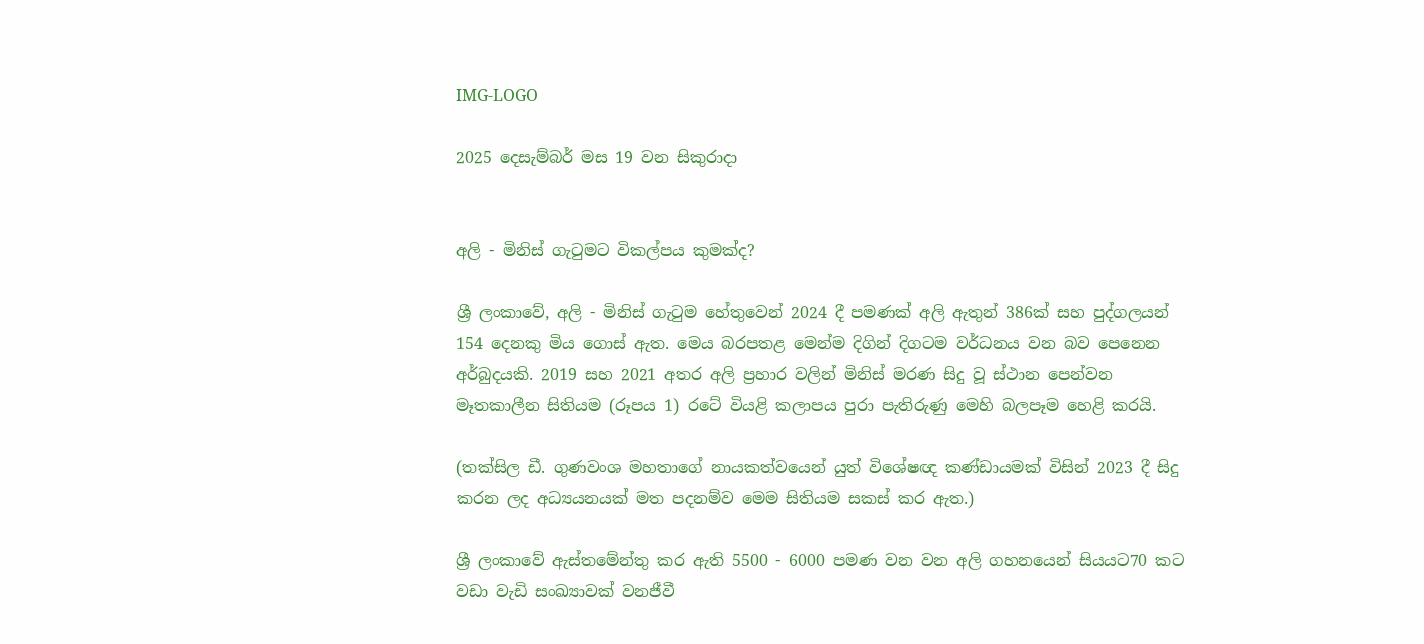IMG-LOGO

2025 දෙසැම්බර් මස 19 වන සිකුරාදා


අලි - මිනිස් ගැටුමට විකල්පය කුමක්ද?

ශ්‍රී ලංකාවේ, අලි - මිනිස් ගැටුම හේතුවෙන් 2024 දී පමණක් අලි ඇතුන් 386ක් සහ පුද්ගලයන් 154 දෙනකු මිය ගොස් ඇත. මෙය බරපතළ මෙන්ම දිගින් දිගටම වර්ධනය වන බව පෙනෙන අර්බුදයකි. 2019 සහ 2021 අතර අලි ප්‍රහාර වලින් මිනිස් මරණ සිදු වූ ස්ථාන පෙන්වන මෑතකාලීන සිතියම (රූපය 1) රටේ වියළි කලාපය පුරා පැතිරුණු මෙහි බලපෑම හෙළි කරයි.

(තක්සිල ඩී. ගුණවංශ මහතාගේ නායකත්වයෙන් යුත් විශේෂඥ කණ්ඩායමක් විසින් 2023 දී සිදු කරන ලද අධ්‍යයනයක් මත පදනම්ව මෙම සිතියම සකස් කර ඇත.)

ශ්‍රී ලංකාවේ ඇස්තමේන්තු කර ඇති 5500 - 6000 පමණ වන වන අලි ගහනයෙන් සියයට70 කට වඩා වැඩි සංඛ්‍යාවක් වනජීවී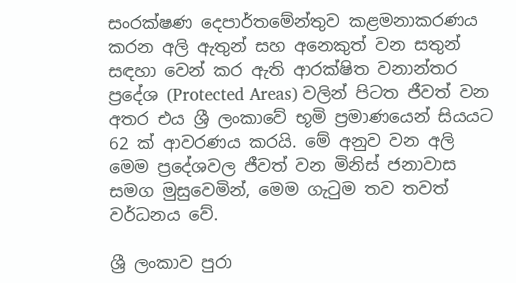සංරක්ෂණ දෙපාර්තමේන්තුව කළමනාකරණය කරන අලි ඇතුන් සහ අනෙකුත් වන සතුන් සඳහා වෙන් කර ඇති ආරක්ෂිත වනාන්තර ප්‍රදේශ (Protected Areas) වලින් පිටත ජීවත් වන අතර එය ශ්‍රී ලංකාවේ භූමි ප්‍රමාණයෙන් සියයට 62 ක් ආවරණය කරයි. මේ අනුව වන අලි මෙම ප්‍රදේශවල ජීවත් වන මිනිස් ජනාවාස සමග මුසුවෙමින්, මෙම ගැටුම තව තවත් වර්ධනය වේ.

ශ්‍රී ලංකාව පුරා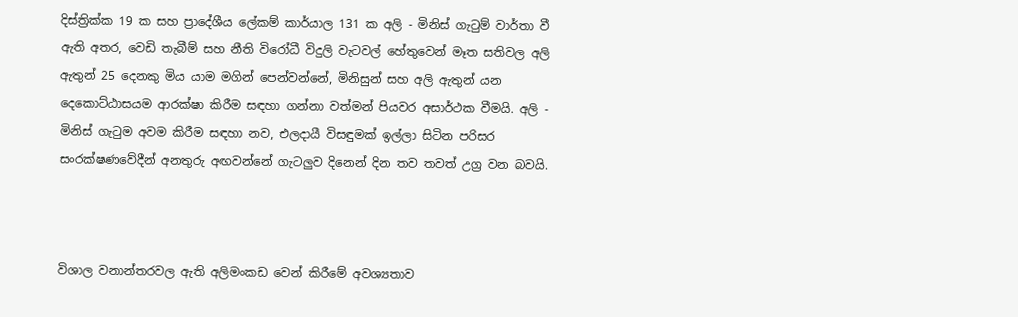දිස්ත්‍රික්ක 19 ක සහ ප්‍රාදේශීය ලේකම් කාර්යාල 131 ක අලි - මිනිස් ගැටුම් වාර්තා වී ඇති අතර, වෙඩි තැබීම් සහ නීති විරෝධී විදුලි වැටවල් හේතුවෙන් මෑත සතිවල අලි ඇතුන් 25 දෙනකු මිය යාම මගින් පෙන්වන්නේ, මිනිසුන් සහ අලි ඇතුන් යන දෙකොට්ඨාසයම ආරක්ෂා කිරීම සඳහා ගන්නා වත්මන් පියවර අසාර්ථක වීමයි. අලි - මිනිස් ගැටුම අවම කිරීම සඳහා නව, එලදායී විසඳුමක් ඉල්ලා සිටින පරිසර සංරක්ෂණවේදීන් අනතුරු අඟවන්නේ ගැටලුව දිනෙන් දින තව තවත් උග්‍ර වන බවයි.



විශාල වනාන්තරවල ඇති අලිමංකඩ වෙන් කිරීමේ අවශ්‍යතාව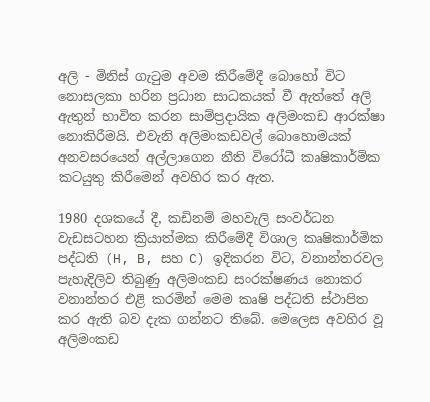අලි - මිනිස් ගැටුම අවම කිරීමේදී බොහෝ විට නොසලකා හරින ප්‍රධාන සාධකයක් වී ඇත්තේ අලි ඇතුන් භාවිත කරන සාම්ප්‍රදායික අලිමංකඩ ආරක්ෂා නොකිරීමයි. එවැනි අලිමංකඩවල් බොහොමයක් අනවසරයෙන් අල්ලාගෙන නීති විරෝධී කෘෂිකාර්මික කටයුතු කිරීමෙන් අවහිර කර ඇත.

1980 දශකයේ දී, කඩිනම් මහවැලි සංවර්ධන වැඩසටහන ක්‍රියාත්මක කිරීමේදී විශාල කෘෂිකාර්මික පද්ධති (H, B, සහ C) ඉදිකරන විට, වනාන්තරවල පැහැදිලිව තිබුණු අලිමංකඩ සංරක්ෂණය නොකර වනාන්තර එළි කරමින් මෙම කෘෂි පද්ධති ස්ථාපිත කර ඇති බව දැක ගන්නට තිබේ. මෙලෙස අවහිර වූ අලිමංකඩ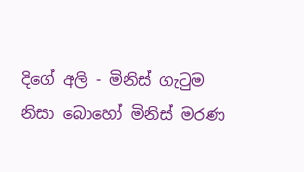දිගේ අලි - මිනිස් ගැටුම නිසා බොහෝ මිනිස් මරණ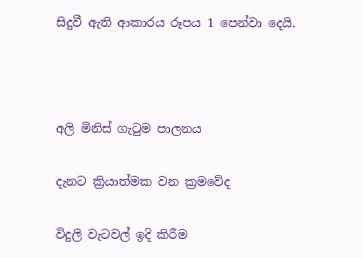සිදුවී ඇති ආකාරය රූපය 1 පෙන්වා දෙයි.



අලි මිනිස් ගැටුම පාලනය

දැනට ක්‍රියාත්මක වන ක්‍රමවේද

විදුලි වැටවල් ඉදි කිරීම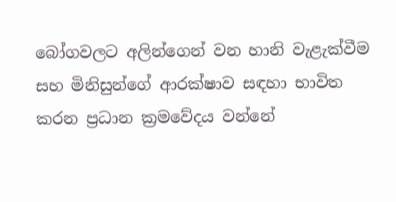බෝගවලට අලින්ගෙන් වන හානි වැළැක්වීම සහ මිනිසුන්ගේ ආරක්ෂාව සඳහා භාවිත කරන ප්‍රධාන ක්‍රමවේදය වන්නේ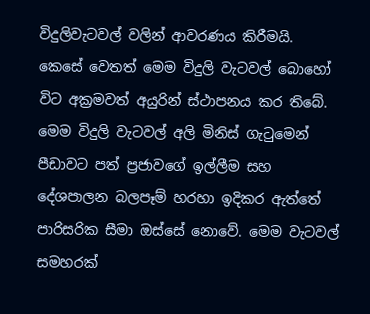විදුලිවැටවල් වලින් ආවරණය කිරීමයි. කෙසේ වෙතත් මෙම විදුලි වැටවල් බොහෝ විට අක්‍රමවත් අයුරින් ස්ථාපනය කර තිබේ. මෙම විදුලි වැටවල් අලි මිනිස් ගැටුමෙන් පීඩාවට පත් ප්‍රජාවගේ ඉල්ලීම සහ දේශපාලන බලපෑම් හරහා ඉදිකර ඇත්තේ පාරිසරික සීමා ඔස්සේ නොවේ. මෙම වැටවල් සමහරක්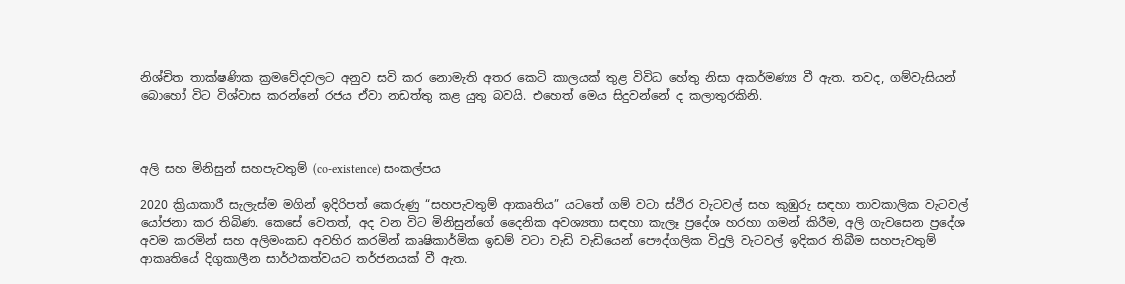නිශ්චිත තාක්ෂණික ක්‍රමවේදවලට අනුව සවි කර නොමැති අතර කෙටි කාලයක් තුළ විවිධ හේතු නිසා අකර්මණ්‍ය වී ඇත. තවද, ගම්වැසියන් බොහෝ විට විශ්වාස කරන්නේ රජය ඒවා නඩත්තු කළ යුතු බවයි. එහෙත් මෙය සිදුවන්නේ ද කලාතුරකිනි.



අලි සහ මිනිසුන් සහපැවතුම් (co-existence) සංකල්පය

2020 ක්‍රියාකාරී සැලැස්ම මගින් ඉදිරිපත් කෙරුණු “සහපැවතුම් ආකෘතිය” යටතේ ගම් වටා ස්ථිර වැටවල් සහ කුඹුරු සඳහා තාවකාලික වැටවල් යෝජනා කර තිබිණ. කෙසේ වෙතත්, අද වන විට මිනිසුන්ගේ දෛනික අවශ්‍යතා සඳහා කැලෑ ප්‍රදේශ හරහා ගමන් කිරීම, අලි ගැවසෙන ප්‍රදේශ අවම කරමින් සහ අලිමංකඩ අවහිර කරමින් කෘෂිකාර්මික ඉඩම් වටා වැඩි වැඩියෙන් පෞද්ගලික විදුලි වැටවල් ඉදිකර තිබීම සහපැවතුම් ආකෘතියේ දිගුකාලීන සාර්ථකත්වයට තර්ජනයක් වී ඇත.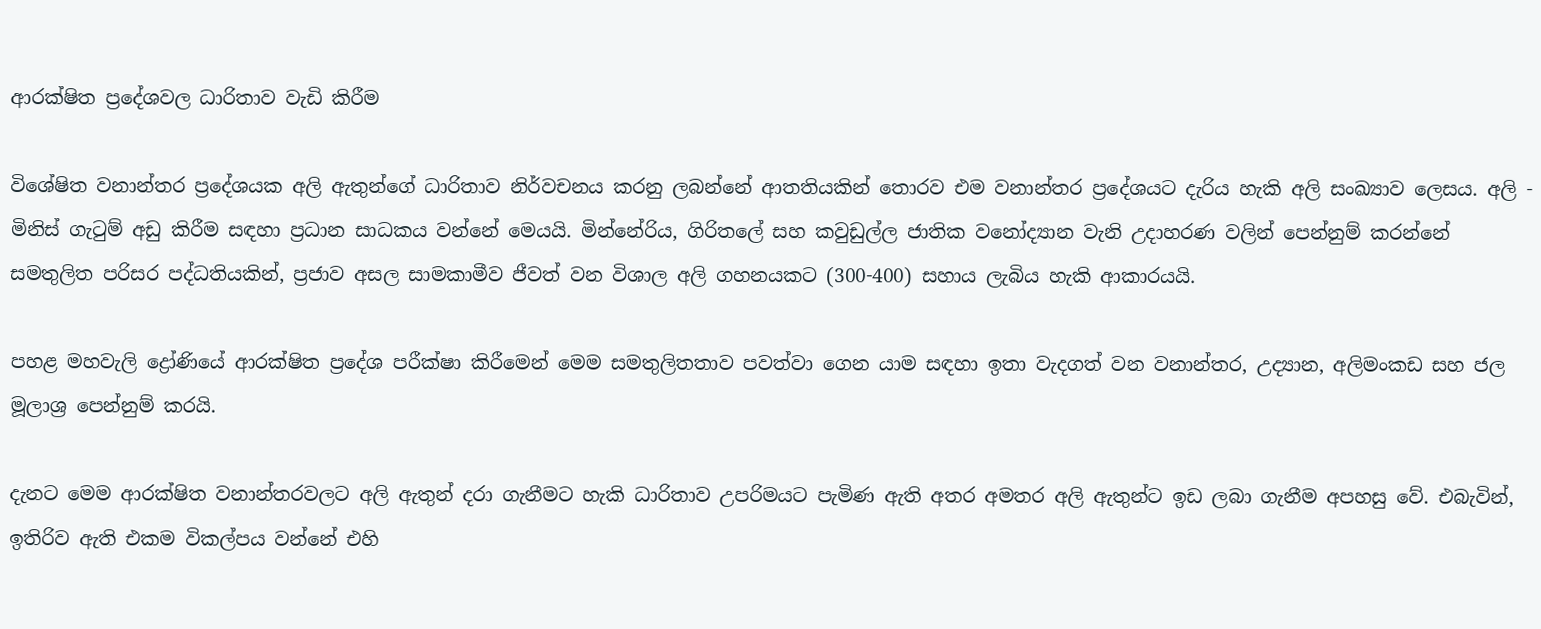ආරක්ෂිත ප්‍රදේශවල ධාරිතාව වැඩි කිරීම

විශේෂිත වනාන්තර ප්‍රදේශයක අලි ඇතුන්ගේ ධාරිතාව නිර්වචනය කරනු ලබන්නේ ආතතියකින් තොරව එම වනාන්තර ප්‍රදේශයට දැරිය හැකි අලි සංඛ්‍යාව ලෙසය. අලි - මිනිස් ගැටුම් අඩු කිරීම සඳහා ප්‍රධාන සාධකය වන්නේ මෙයයි. මින්නේරිය, ගිරිතලේ සහ කවුඩුල්ල ජාතික වනෝද්‍යාන වැනි උදාහරණ වලින් පෙන්නුම් කරන්නේ සමතුලිත පරිසර පද්ධතියකින්, ප්‍රජාව අසල සාමකාමීව ජීවත් වන විශාල අලි ගහනයකට (300-400) සහාය ලැබිය හැකි ආකාරයයි.

පහළ මහවැලි ද්‍රෝණියේ ආරක්ෂිත ප්‍රදේශ පරීක්ෂා කිරීමෙන් මෙම සමතුලිතතාව පවත්වා ගෙන යාම සඳහා ඉතා වැදගත් වන වනාන්තර, උද්‍යාන, අලිමංකඩ සහ ජල මූලාශ්‍ර පෙන්නුම් කරයි.

දැනට මෙම ආරක්ෂිත වනාන්තරවලට අලි ඇතුන් දරා ගැනීමට හැකි ධාරිතාව උපරිමයට පැමිණ ඇති අතර අමතර අලි ඇතුන්ට ඉඩ ලබා ගැනීම අපහසු වේ. එබැවින්, ඉතිරිව ඇති එකම විකල්පය වන්නේ එහි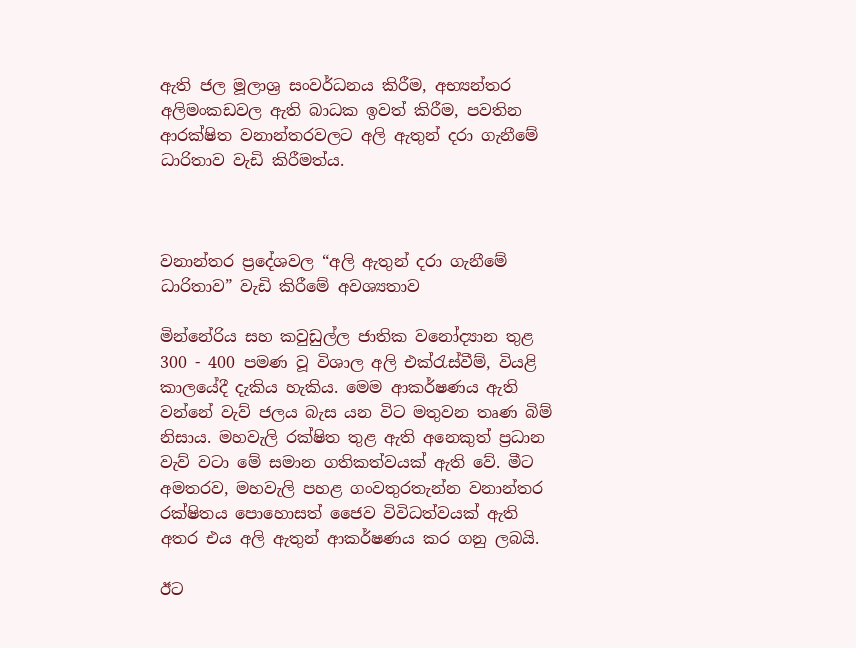ඇති ජල මූලාශ්‍ර සංවර්ධනය කිරීම, අභ්‍යන්තර අලිමංකඩවල ඇති බාධක ඉවත් කිරීම, පවතින ආරක්ෂිත වනාන්තරවලට අලි ඇතුන් දරා ගැනීමේ ධාරිතාව වැඩි කිරීමත්ය.



වනාන්තර ප්‍රදේශවල “අලි ඇතුන් දරා ගැනීමේ ධාරිතාව” වැඩි කිරීමේ අවශ්‍යතාව

මින්නේරිය සහ කවුඩුල්ල ජාතික වනෝද්‍යාන තුළ 300 - 400 පමණ වූ විශාල අලි එක්රැස්වීම්, වියළි කාලයේදී දැකිය හැකිය. මෙම ආකර්ෂණය ඇති වන්නේ වැව් ජලය බැස යන විට මතුවන තෘණ බිම් නිසාය. මහවැලි රක්ෂිත තුළ ඇති අනෙකුත් ප්‍රධාන වැව් වටා මේ සමාන ගතිකත්වයක් ඇති වේ. මීට අමතරව, මහවැලි පහළ ගංවතුරතැන්න වනාන්තර රක්ෂිතය පොහොසත් ජෛව විවිධත්වයක් ඇති අතර එය අලි ඇතුන් ආකර්ෂණය කර ගනු ලබයි.

ඊට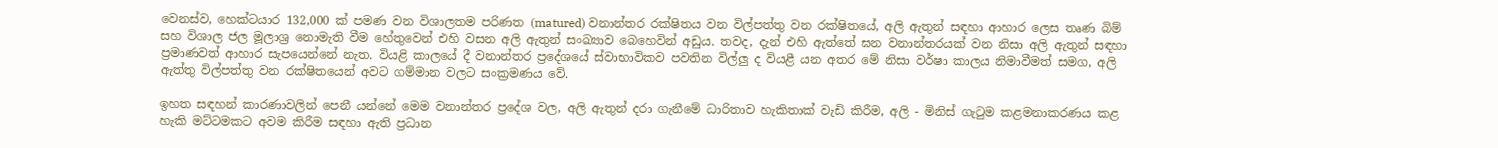වෙනස්ව, හෙක්ටයාර 132,000 ක් පමණ වන විශාලතම පරිණත (matured) වනාන්තර රක්ෂිතය වන විල්පත්තු වන රක්ෂිතයේ, අලි ඇතුන් සඳහා ආහාර ලෙස තෘණ බිම් සහ විශාල ජල මූලාශ්‍ර නොමැති වීම හේතුවෙන් එහි වසන අලි ඇතුන් සංඛ්‍යාව බෙහෙවින් අඩුය. තවද, දැන් එහි ඇත්තේ ඝන වනාන්තරයක් වන නිසා අලි ඇතුන් සඳහා ප්‍රමාණවත් ආහාර සැපයෙන්නේ නැත. වියළි කාලයේ දී වනාන්තර ප්‍රදේශයේ ස්වාභාවිකව පවතින විල්ලු ද වියළී යන අතර මේ නිසා වර්ෂා කාලය නිමාවීමත් සමග, අලි ඇත්තු විල්පත්තු වන රක්ෂිතයෙන් අවට ගම්මාන වලට සංක්‍රමණය වේ.

ඉහත සඳහන් කාරණාවලින් පෙනී යන්නේ මෙම වනාන්තර ප්‍රදේශ වල, අලි ඇතුන් දරා ගැනීමේ ධාරිතාව හැකිතාක් වැඩි කිරීම, අලි - මිනිස් ගැටුම කළමනාකරණය කළ හැකි මට්ටමකට අවම කිරීම සඳහා ඇති ප්‍රධාන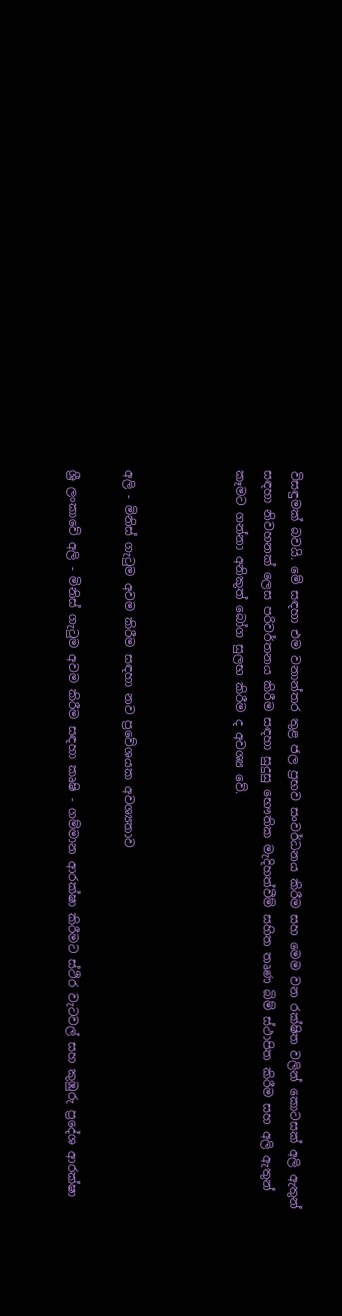විසඳුමක් බවයි. මේ සඳහා එම වනාන්තර තුළ ජල ප්‍රභව සංවර්ධනය කිරීම සහ මෙම වන රක්ෂිත වලින් කොටසක් අලි ඇතුන් සඳහා නිවහනක් ලෙස පරිවර්තනය කිරීම සඳහා සුදුසු භෞතික මැදිහත්වීම් සහිත තෘණ බිම් ස්ථාපිත කිරීම සහ අලි ඇතුන් කෑමට ගන්නා අනිකුත් බෝග සුලභ කිරීම ද අවශ්‍ය වේ.



අලි - මිනිස් ගැටුම අවම කිරීම සඳහා නව ප්‍රවේශයක අවශ්‍යතාව

ශ්‍රී ලංකාවේ අලි - මිනිස් ගැටුම අවම කිරීම සඳහා කෘෂි - ගම්මාන ආරක්ෂා කිරීමට ස්ථිර වැටවල් සහ කුඹුරු ප්‍රදේශ ආරක්ෂා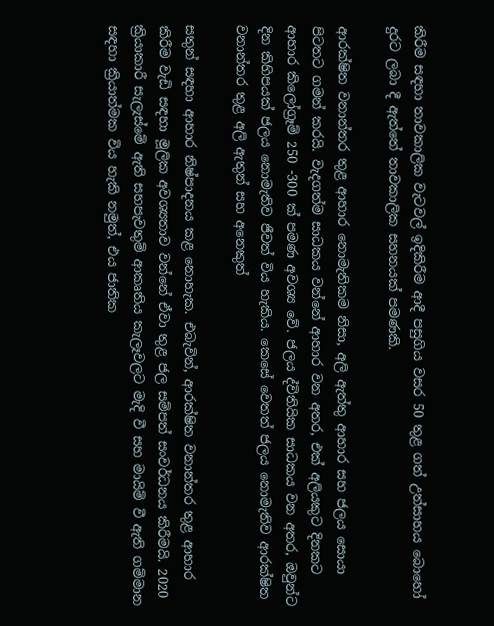කිරීම සඳහා තාවකාලික වැටවල් ඉදිකිරීම ආදී පසුගිය වසර 50 තුළ ගත් උත්සාහය බොහෝ දුරට ලබා දී ඇත්තේ තාවකාලික සහනයක් පමණකි.

ආරක්ෂිත වනාන්තර තුළ ආහාර නොමැතිකම නිසා, අලි ඇත්තු ආහාර සහ ජලය සොයා පිටතට ගමන් කරයි. වැදගත්ම සාධකය වන්නේ ආහාර වන අතර, එක් අලියකුට දිනකට ආහාර කිලෝග්‍රෑම් 250 -300 ක් පමණ අවශ්‍ය වේ. ජලය ද්විතියික සාධකය වන අතර, ඔවුන්ට දින කිහිපයක් ජලය නොමැතිව ජීවත් විය හැකිය. කෙසේ වෙතත් ජලය නොමැතිව ආරක්ෂිත වනාන්තර තුළ අලි ඇතුන් සහ අනෙකුත්

සතුන් සඳහා ආහාර නිෂ්පාදනය කළ නොහැක. එබැවින්, ආරක්ෂිත වනාන්තර තුළ ආහාර කිරීම වැඩි සඳහා මූලික අවශ්‍යතාව වන්නේ ඒවා තුළ ජල සම්පත් සංවර්ධනය කිරීමයි. 2020 ක්‍රියාකාරී සැලැස්මේ ඇති සහපැවතුම් ආකෘතිය කැලෑවලට මැදි වී සහ මායිම් වී ඇති ගම්මාන සඳහා ක්‍රියාත්මක විය හැකි නමුත්, එය ජාතික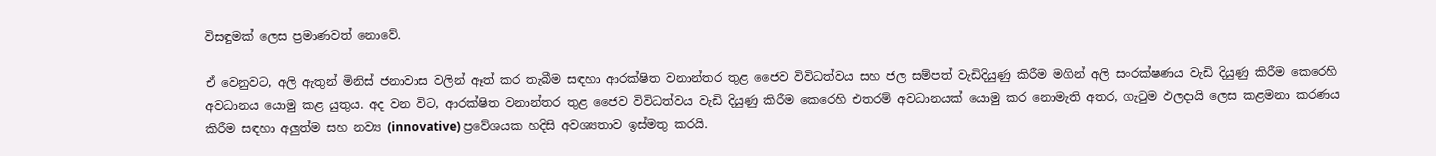විසඳුමක් ලෙස ප්‍රමාණවත් නොවේ.

ඒ වෙනුවට, අලි ඇතුන් මිනිස් ජනාවාස වලින් ඈත් කර තැබීම සඳහා ආරක්ෂිත වනාන්තර තුළ ජෛව විවිධත්වය සහ ජල සම්පත් වැඩිදියුණු කිරීම මගින් අලි සංරක්ෂණය වැඩි දියුණු කිරීම කෙරෙහි අවධානය යොමු කළ යුතුය. අද වන විට, ආරක්ෂිත වනාන්තර තුළ ජෛව විවිධත්වය වැඩි දියුණු කිරීම කෙරෙහි එතරම් අවධානයක් යොමු කර නොමැති අතර, ගැටුම ඵලදායි ලෙස කළමනා කරණය කිරීම සඳහා අලුත්ම සහ නව්‍ය (innovative) ප්‍රවේශයක හදිසි අවශ්‍යතාව ඉස්මතු කරයි.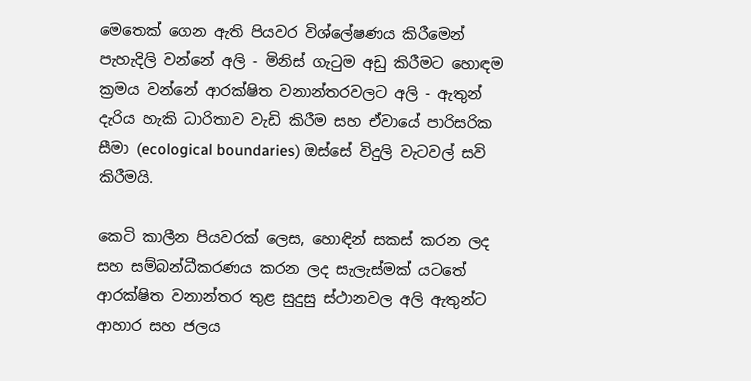මෙතෙක් ගෙන ඇති පියවර විශ්ලේෂණය කිරීමෙන් පැහැදිලි වන්නේ අලි - මිනිස් ගැටුම අඩු කිරීමට හොඳම ක්‍රමය වන්නේ ආරක්ෂිත වනාන්තරවලට අලි - ඇතුන් දැරිය හැකි ධාරිතාව වැඩි කිරීම සහ ඒවායේ පාරිසරික සීමා (ecological boundaries) ඔස්සේ විදුලි වැටවල් සවි කිරීමයි.

කෙටි කාලීන පියවරක් ලෙස, හොඳින් සකස් කරන ලද සහ සම්බන්ධීකරණය කරන ලද සැලැස්මක් යටතේ ආරක්ෂිත වනාන්තර තුළ සුදුසු ස්ථානවල අලි ඇතුන්ට ආහාර සහ ජලය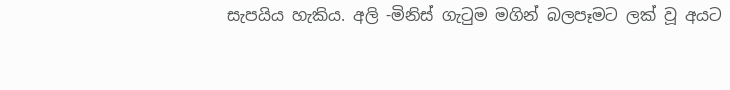සැපයිය හැකිය. අලි -මිනිස් ගැටුම මගින් බලපෑමට ලක් වූ අයට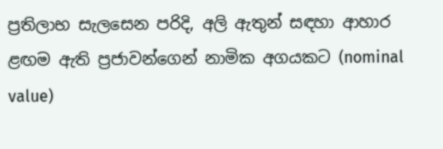ප්‍රතිලාභ සැලසෙන පරිදි, අලි ඇතුන් සඳහා ආහාර ළඟම ඇති ප්‍රජාවන්ගෙන් නාමික අගයකට (nominal value)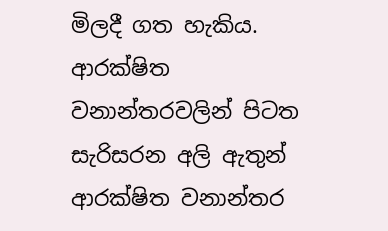මිලදී ගත හැකිය. ආරක්ෂිත වනාන්තරවලින් පිටත සැරිසරන අලි ඇතුන් ආරක්ෂිත වනාන්තර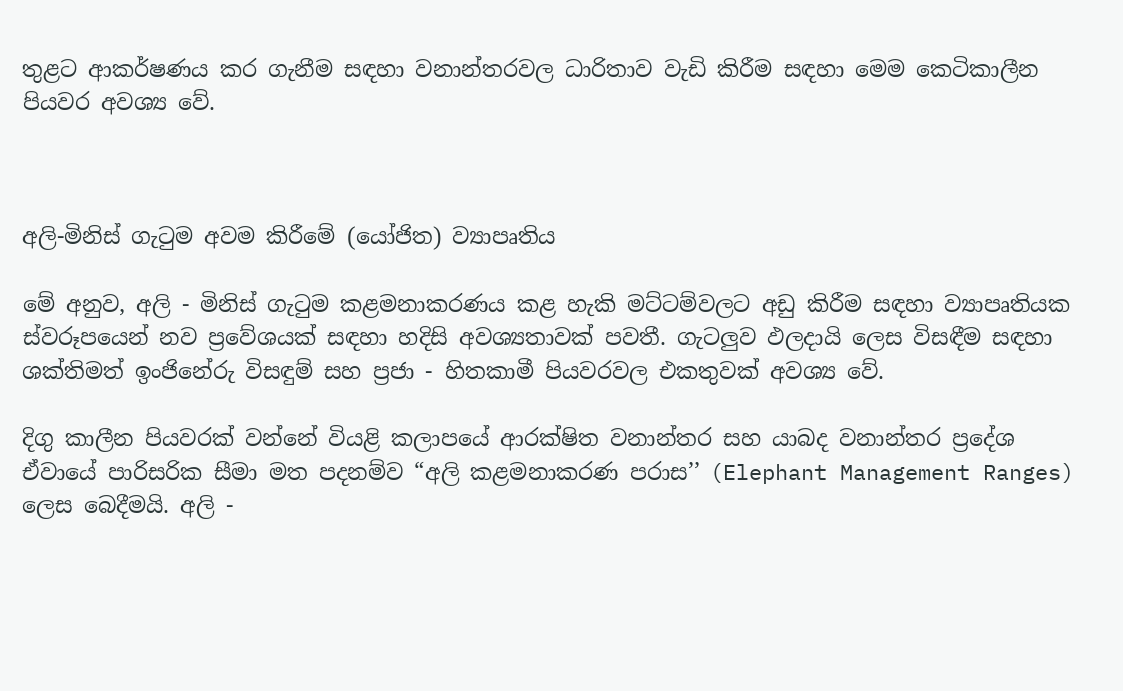තුළට ආකර්ෂණය කර ගැනීම සඳහා වනාන්තරවල ධාරිතාව වැඩි කිරීම සඳහා මෙම කෙටිකාලීන පියවර අවශ්‍ය වේ.



අලි-මිනිස් ගැටුම අවම කිරීමේ (යෝජිත) ව්‍යාපෘතිය

මේ අනුව, අලි - මිනිස් ගැටුම කළමනාකරණය කළ හැකි මට්ටම්වලට අඩු කිරීම සඳහා ව්‍යාපෘතියක ස්වරූපයෙන් නව ප්‍රවේශයක් සඳහා හදිසි අවශ්‍යතාවක් පවතී. ගැටලුව ඵලදායි ලෙස විසඳීම සඳහා ශක්තිමත් ඉංජිනේරු විසඳුම් සහ ප්‍රජා - හිතකාමී පියවරවල එකතුවක් අවශ්‍ය වේ.

දිගු කාලීන පියවරක් වන්නේ වියළි කලාපයේ ආරක්ෂිත වනාන්තර සහ යාබද වනාන්තර ප්‍රදේශ ඒවායේ පාරිසරික සීමා මත පදනම්ව “අලි කළමනාකරණ පරාස’’ (Elephant Management Ranges) ලෙස බෙදීමයි. අලි -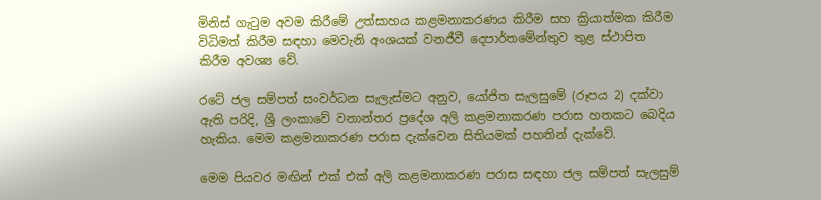මිනිස් ගැටුම අවම කිරීමේ උත්සාහය කළමනාකරණය කිරීම සහ ක්‍රියාත්මක කිරීම විධිමත් කිරීම සඳහා මෙවැනි අංශයක් වනජීවී දෙපාර්තමේන්තුව තුළ ස්ථාපිත කිරීම අවශ්‍ය වේ.

රටේ ජල සම්පත් සංවර්ධන සැලැස්මට අනුව, යෝජිත සැලසුමේ (රූපය 2) දක්වා ඇති පරිදි, ශ්‍රී ලංකාවේ වනාන්තර ප්‍රදේශ අලි කළමනාකරණ පරාස හතකට බෙදිය හැකිය. මෙම කළමනාකරණ පරාස දැක්වෙන සිතියමක් පහතින් දැක්වේ.

මෙම පියවර මඟින් එක් එක් අලි කළමනාකරණ පරාස සඳහා ජල සම්පත් සැලසුම්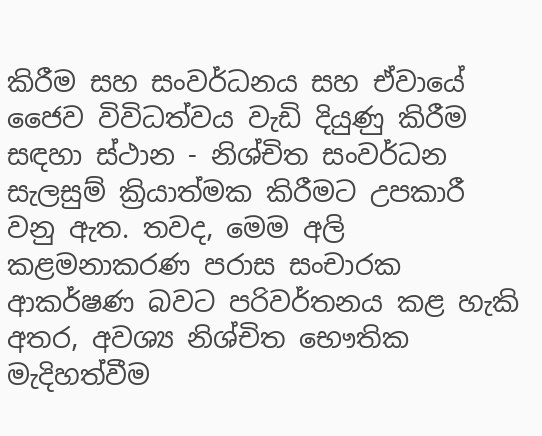කිරීම සහ සංවර්ධනය සහ ඒවායේ ජෛව විවිධත්වය වැඩි දියුණු කිරීම සඳහා ස්ථාන - නිශ්චිත සංවර්ධන සැලසුම් ක්‍රියාත්මක කිරීමට උපකාරී වනු ඇත. තවද, මෙම අලි කළමනාකරණ පරාස සංචාරක ආකර්ෂණ බවට පරිවර්තනය කළ හැකි අතර, අවශ්‍ය නිශ්චිත භෞතික මැදිහත්වීම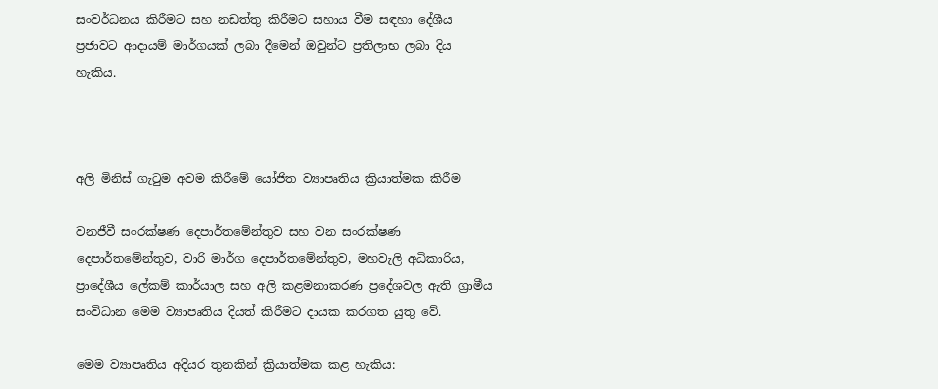සංවර්ධනය කිරීමට සහ නඩත්තු කිරීමට සහාය වීම සඳහා දේශීය ප්‍රජාවට ආදායම් මාර්ගයක් ලබා දීමෙන් ඔවුන්ට ප්‍රතිලාභ ලබා දිය හැකිය.



අලි මිනිස් ගැටුම අවම කිරීමේ යෝජිත ව්‍යාපෘතිය ක්‍රියාත්මක කිරීම

වනජීවී සංරක්ෂණ දෙපාර්තමේන්තුව සහ වන සංරක්ෂණ දෙපාර්තමේන්තුව, වාරි මාර්ග දෙපාර්තමේන්තුව, මහවැලි අධිකාරිය, ප්‍රාදේශීය ලේකම් කාර්යාල සහ අලි කළමනාකරණ ප්‍රදේශවල ඇති ග්‍රාමීය සංවිධාන මෙම ව්‍යාපෘතිය දියත් කිරීමට දායක කරගත යුතු වේ.

මෙම ව්‍යාපෘතිය අදියර තුනකින් ක්‍රියාත්මක කළ හැකිය: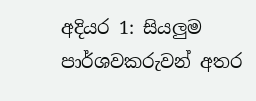අදියර 1: සියලුම පාර්ශවකරුවන් අතර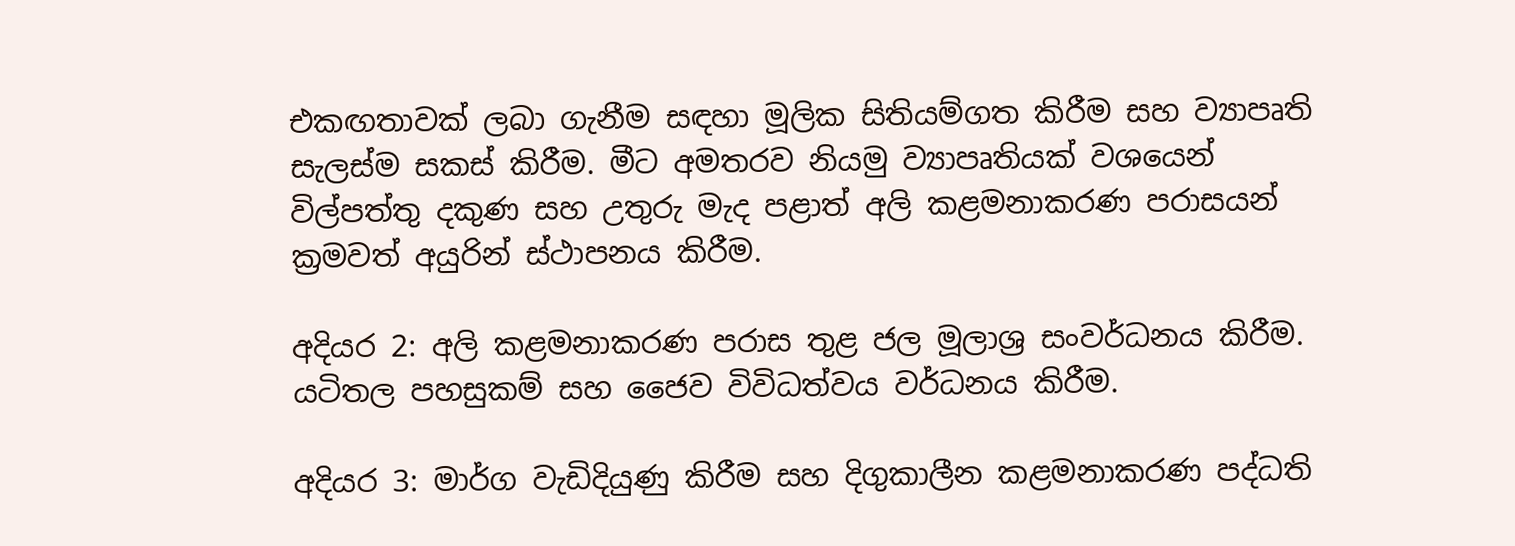එකඟතාවක් ලබා ගැනීම සඳහා මූලික සිතියම්ගත කිරීම සහ ව්‍යාපෘති සැලස්ම සකස් කිරීම. මීට අමතරව නියමු ව්‍යාපෘතියක් වශයෙන් විල්පත්තු දකුණ සහ උතුරු මැද පළාත් අලි කළමනාකරණ පරාසයන් ක්‍රමවත් අයුරින් ස්ථාපනය කිරීම.

අදියර 2: අලි කළමනාකරණ පරාස තුළ ජල මූලාශ්‍ර සංවර්ධනය කිරීම. යටිතල පහසුකම් සහ ජෛව විවිධත්වය වර්ධනය කිරීම.

අදියර 3: මාර්ග වැඩිදියුණු කිරීම සහ දිගුකාලීන කළමනාකරණ පද්ධති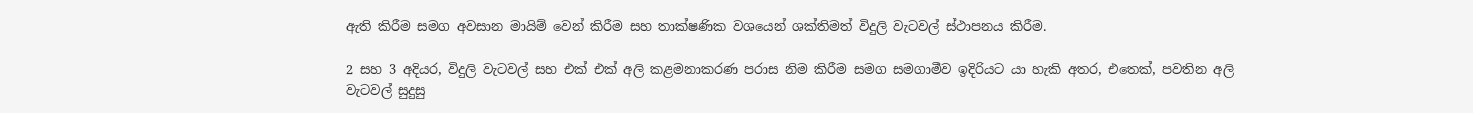ඇති කිරීම සමග අවසාන මායිම් වෙන් කිරීම සහ තාක්ෂණික වශයෙන් ශක්තිමත් විදුලි වැටවල් ස්ථාපනය කිරීම.

2 සහ 3 අදියර, විදුලි වැටවල් සහ එක් එක් අලි කළමනාකරණ පරාස නිම කිරීම සමග සමගාමීව ඉදිරියට යා හැකි අතර, එතෙක්, පවතින අලි වැටවල් සුදුසු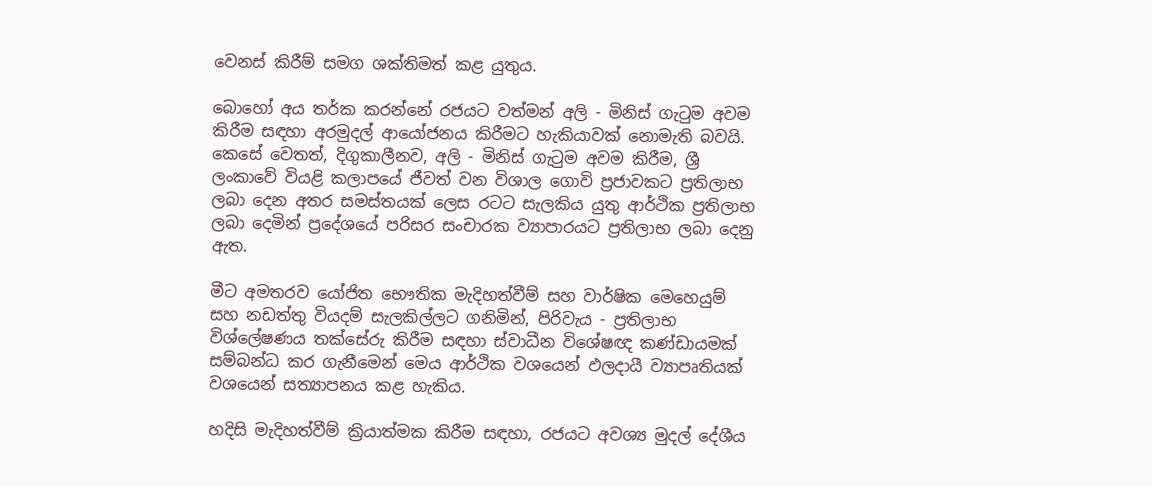වෙනස් කිරීම් සමග ශක්තිමත් කළ යුතුය.

බොහෝ අය තර්ක කරන්නේ රජයට වත්මන් අලි - මිනිස් ගැටුම අවම කිරීම සඳහා අරමුදල් ආයෝජනය කිරීමට හැකියාවක් නොමැති බවයි. කෙසේ වෙතත්, දිගුකාලීනව, අලි - මිනිස් ගැටුම අවම කිරීම, ශ්‍රී ලංකාවේ වියළි කලාපයේ ජීවත් වන විශාල ගොවි ප්‍රජාවකට ප්‍රතිලාභ ලබා දෙන අතර සමස්තයක් ලෙස රටට සැලකිය යුතු ආර්ථික ප්‍රතිලාභ ලබා දෙමින් ප්‍රදේශයේ පරිසර සංචාරක ව්‍යාපාරයට ප්‍රතිලාභ ලබා දෙනු ඇත.

මීට අමතරව යෝජිත භෞතික මැදිහත්වීම් සහ වාර්ෂික මෙහෙයුම් සහ නඩත්තු වියදම් සැලකිල්ලට ගනිමින්, පිරිවැය - ප්‍රතිලාභ විශ්ලේෂණය තක්සේරු කිරීම සඳහා ස්වාධීන විශේෂඥ කණ්ඩායමක් සම්බන්ධ කර ගැනීමෙන් මෙය ආර්ථික වශයෙන් ඵලදායී ව්‍යාපෘතියක් වශයෙන් සත්‍යාපනය කළ හැකිය.

හදිසි මැදිහත්වීම් ක්‍රියාත්මක කිරීම සඳහා, රජයට අවශ්‍ය මුදල් දේශීය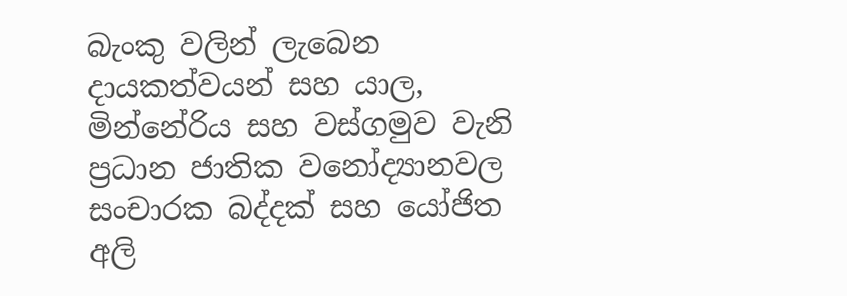බැංකු වලින් ලැබෙන දායකත්වයන් සහ යාල, මින්නේරිය සහ වස්ගමුව වැනි ප්‍රධාන ජාතික වනෝද්‍යානවල සංචාරක බද්දක් සහ යෝජිත අලි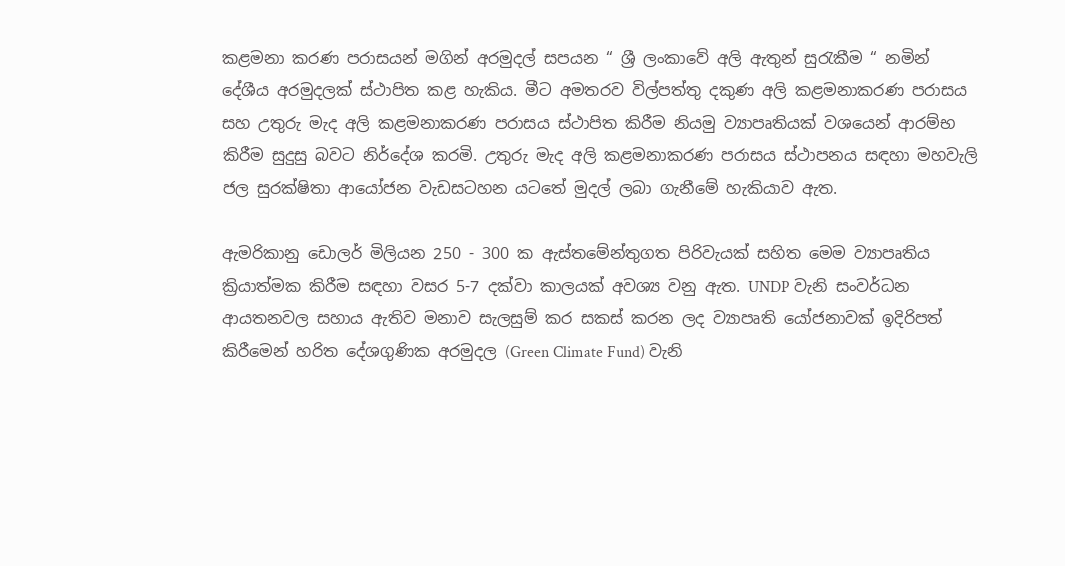කළමනා කරණ පරාසයන් මගින් අරමුදල් සපයන “ ශ්‍රී ලංකාවේ අලි ඇතුන් සුරැකීම “ නමින් දේශීය අරමුදලක් ස්ථාපිත කළ හැකිය. මීට අමතරව විල්පත්තු දකුණ අලි කළමනාකරණ පරාසය සහ උතුරු මැද අලි කළමනාකරණ පරාසය ස්ථාපිත කිරීම නියමු ව්‍යාපෘතියක් වශයෙන් ආරම්භ කිරීම සුදුසු බවට නිර්දේශ කරමි. උතුරු මැද අලි කළමනාකරණ පරාසය ස්ථාපනය සඳහා මහවැලි ජල සුරක්ෂිතා ආයෝජන වැඩසටහන යටතේ මුදල් ලබා ගැනීමේ හැකියාව ඇත.

ඇමරිකානු ඩොලර් මිලියන 250 - 300 ක ඇස්තමේන්තුගත පිරිවැයක් සහිත මෙම ව්‍යාපෘතිය ක්‍රියාත්මක කිරීම සඳහා වසර 5-7 දක්වා කාලයක් අවශ්‍ය වනු ඇත. UNDP වැනි සංවර්ධන ආයතනවල සහාය ඇතිව මනාව සැලසුම් කර සකස් කරන ලද ව්‍යාපෘති යෝජනාවක් ඉදිරිපත් කිරීමෙන් හරිත දේශගුණික අරමුදල (Green Climate Fund) වැනි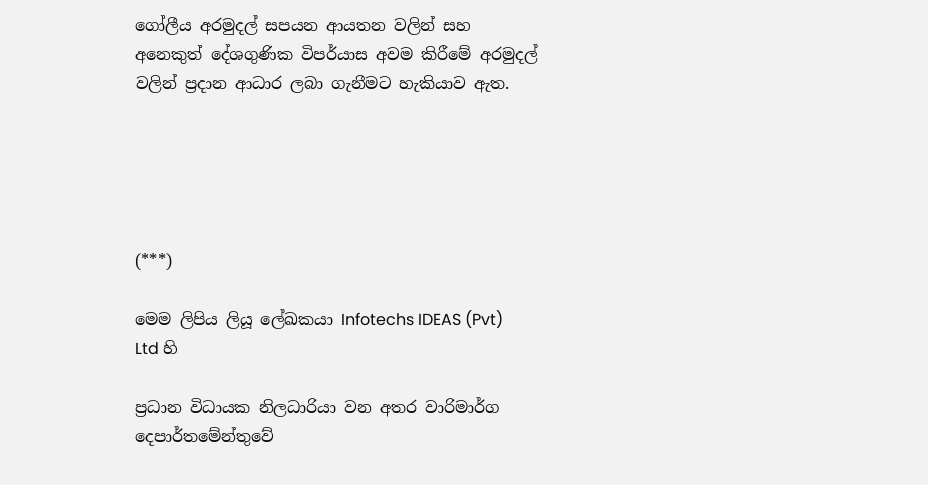ගෝලීය අරමුදල් සපයන ආයතන වලින් සහ අනෙකුත් දේශගුණික විපර්යාස අවම කිරීමේ අරමුදල් වලින් ප්‍රදාන ආධාර ලබා ගැනීමට හැකියාව ඇත.





(***)

මෙම ලිපිය ලියූ ලේඛකයා Infotechs IDEAS (Pvt) Ltd හි

ප්‍රධාන විධායක නිලධාරියා වන අතර වාරිමාර්ග දෙපාර්තමේන්තුවේ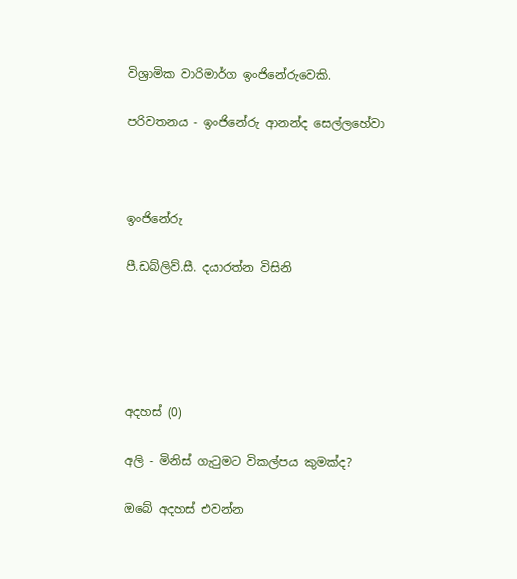විශ්‍රාමික වාරිමාර්ග ඉංජිනේරුවෙකි.

පරිවතනය - ඉංජිනේරු ආනන්ද සෙල්ලහේවා



ඉංජිනේරු

පී.ඩබ්ලිව්.සී. දයාරත්න විසිනි





අදහස් (0)

අලි - මිනිස් ගැටුමට විකල්පය කුමක්ද?

ඔබේ අදහස් එවන්න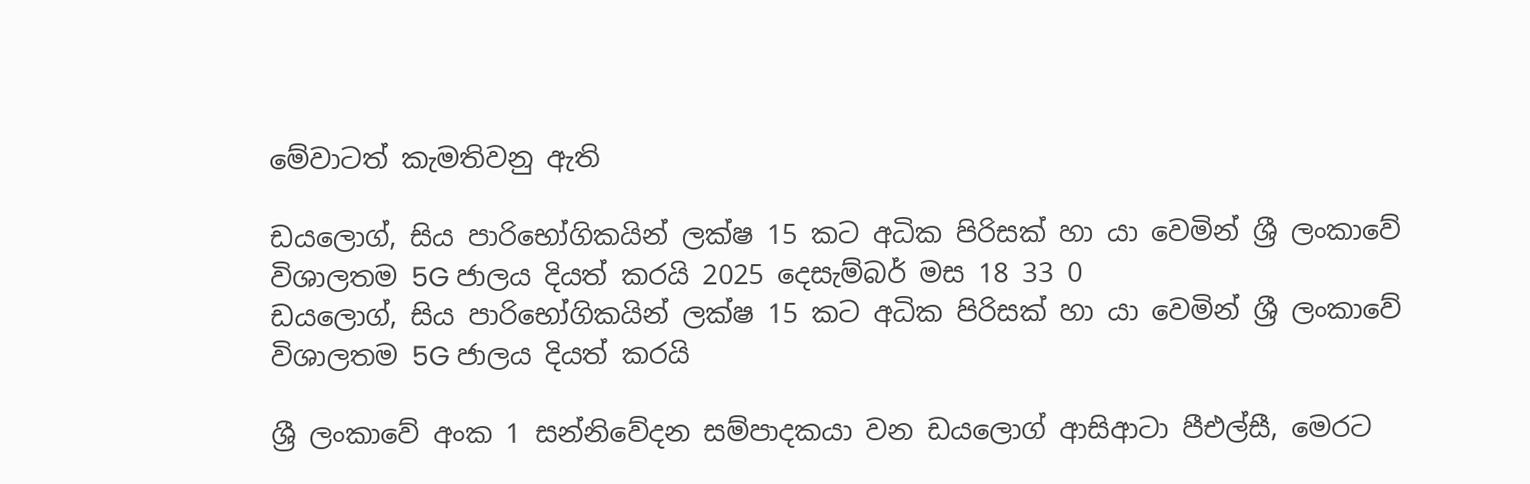මේවාටත් කැමතිවනු ඇති

ඩයලොග්, සිය පාරිභෝගිකයින් ලක්ෂ 15 කට අධික පිරිසක් හා යා වෙමින් ශ්‍රී ලංකාවේ විශාලතම 5G ජාලය දියත් කරයි 2025 දෙසැම්බර් මස 18 33 0
ඩයලොග්, සිය පාරිභෝගිකයින් ලක්ෂ 15 කට අධික පිරිසක් හා යා වෙමින් ශ්‍රී ලංකාවේ විශාලතම 5G ජාලය දියත් කරයි

ශ්‍රී ලංකාවේ අංක 1 සන්නිවේදන සම්පාදකයා වන ඩයලොග් ආසිආටා පීඑල්සී, මෙරට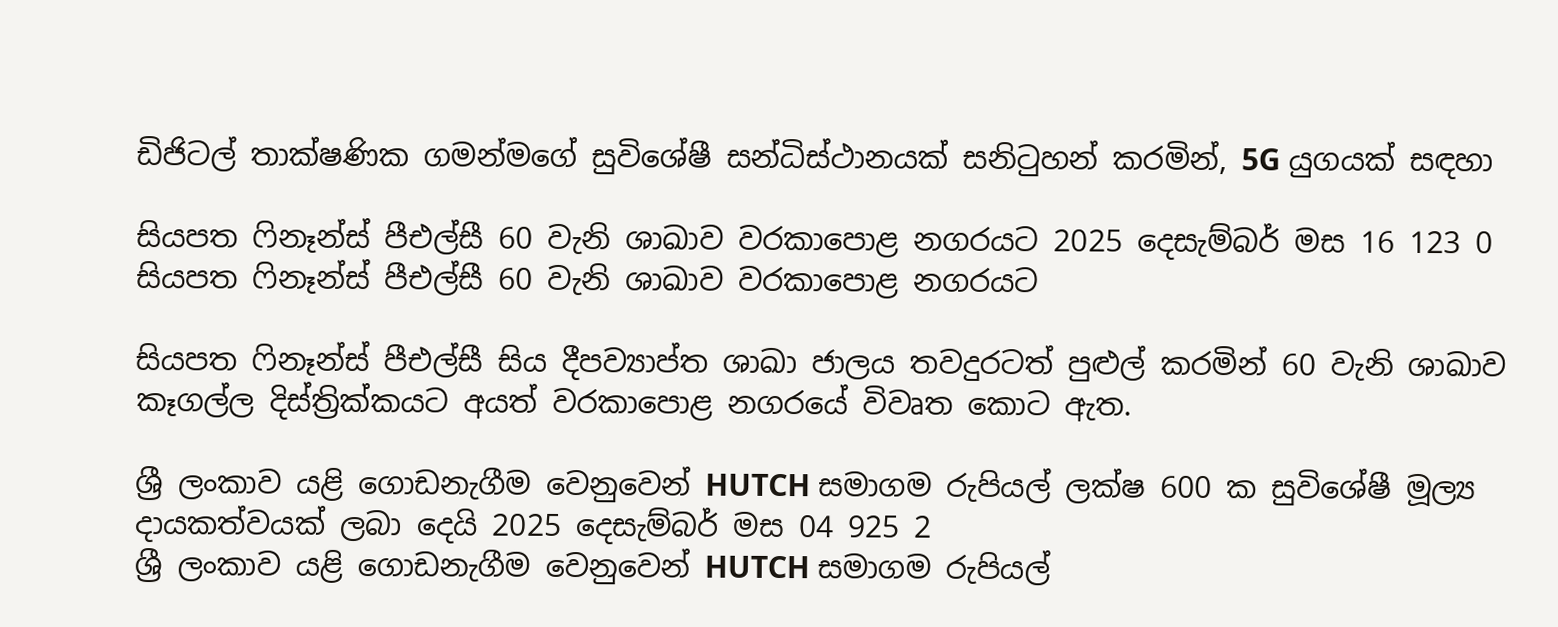ඩිජිටල් තාක්ෂණික ගමන්මගේ සුවිශේෂී සන්ධිස්ථානයක් සනිටුහන් කරමින්, 5G යුගයක් සඳහා

සියපත ෆිනෑන්ස් පීඑල්සී 60 වැනි ශාඛාව වරකාපොළ නගරයට 2025 දෙසැම්බර් මස 16 123 0
සියපත ෆිනෑන්ස් පීඑල්සී 60 වැනි ශාඛාව වරකාපොළ නගරයට

සියපත ෆිනෑන්ස් පීඑල්සී සිය දීපව්‍යාප්ත ශාඛා ජාලය තවදුරටත් පුළුල් කරමින් 60 වැනි ශාඛාව කෑගල්ල දිස්ත්‍රික්කයට අයත් වරකාපොළ නගරයේ විවෘත කොට ඇත.

ශ්‍රී ලංකාව යළි ගොඩනැගීම වෙනුවෙන් HUTCH සමාගම රුපියල් ලක්ෂ 600 ක සුවිශේෂී මූල්‍ය දායකත්වයක් ලබා දෙයි 2025 දෙසැම්බර් මස 04 925 2
ශ්‍රී ලංකාව යළි ගොඩනැගීම වෙනුවෙන් HUTCH සමාගම රුපියල්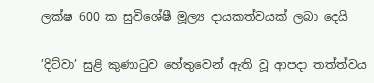ලක්ෂ 600 ක සුවිශේෂී මූල්‍ය දායකත්වයක් ලබා දෙයි

’දිට්වා’ සුළි කුණාටුව හේතුවෙන් ඇති වූ ආපදා තත්ත්වය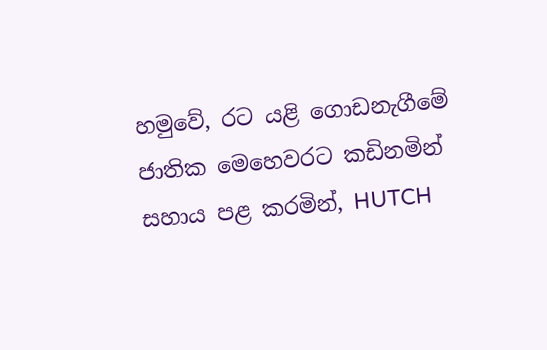හමුවේ, රට යළි ගොඩනැගීමේ ජාතික මෙහෙවරට කඩිනමින් සහාය පළ කරමින්, HUTCH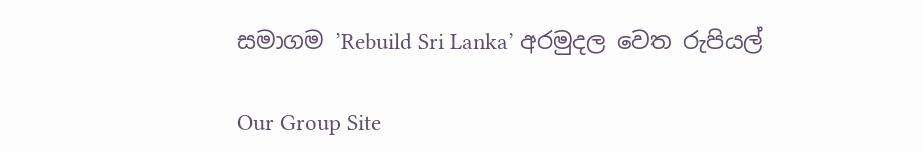සමාගම ’Rebuild Sri Lanka’ අරමුදල වෙත රුපියල්

Our Group Site